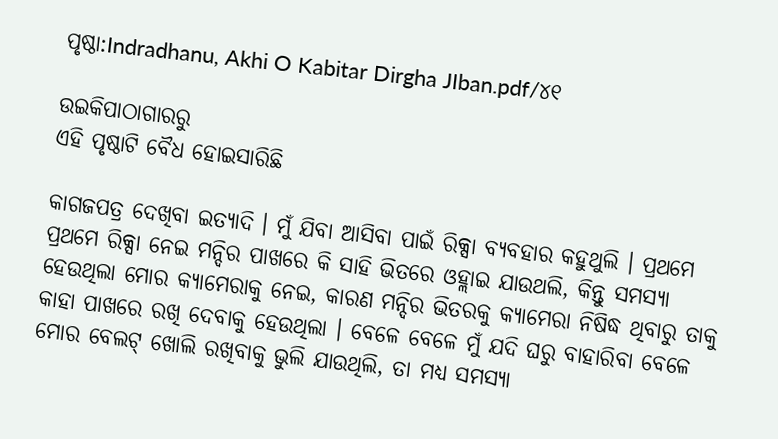ପୃଷ୍ଠା:Indradhanu, Akhi O Kabitar Dirgha JIban.pdf/୪୧

ଉଇକିପାଠାଗାର‌ରୁ
ଏହି ପୃଷ୍ଠାଟି ବୈଧ ହୋଇସାରିଛି

କାଗଜପତ୍ର ଦେଖିବା ଇତ୍ୟାଦି । ମୁଁ ଯିବା ଆସିବା ପାଇଁ ରିକ୍ସା ବ୍ୟବହାର କହୁଥୁଲି । ପ୍ରଥମେ ପ୍ରଥମେ ରିକ୍ସା ନେଇ ମନ୍ଦିର ପାଖରେ କି ସାହି ଭିତରେ ଓହ୍ଲାଇ ଯାଉଥଲି, କିନ୍ତୁ ସମସ୍ୟା ହେଉଥିଲା ମୋର କ୍ୟାମେରାକୁ ନେଇ, କାରଣ ମନ୍ଦିର ଭିତରକୁ କ୍ୟାମେରା ନିଷିଦ୍ଧ ଥିବାରୁ ତାକୁ କାହା ପାଖରେ ରଖି ଦେବାକୁ ହେଉଥିଲା । ବେଳେ ବେଳେ ମୁଁ ଯଦି ଘରୁ ବାହାରିବା ବେଳେ ମୋର ବେଲଟ୍ ଖୋଲି ରଖିବାକୁ ଭୁଲି ଯାଉଥିଲି, ତା ମଧ୍ୟ ସମସ୍ୟା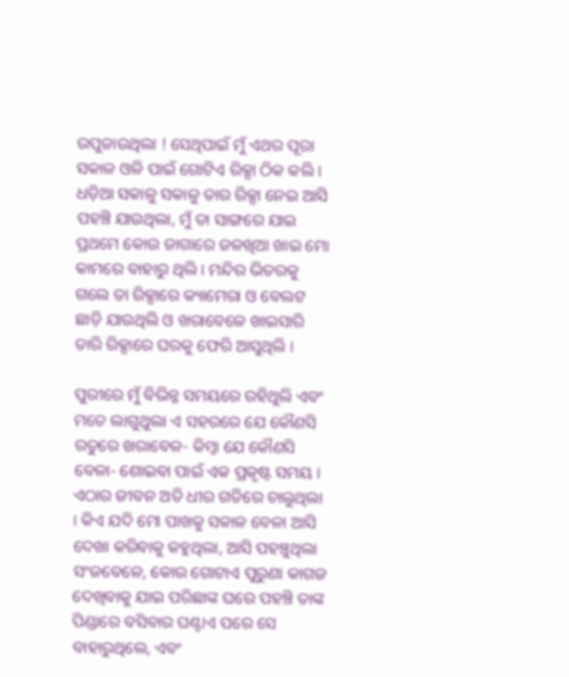ଉପୁଜାଉଥିଲା ! ସେଥିପାଇଁ ମୁଁ ଏଥର ପୂରା ସକାଳ ଓଳି ପାଇଁ ଗୋଟିଏ ରିକ୍ସା ଠିକ କଲି । ଧଡ଼ିଆ ସକାଳୁ ସକାଳୁ ତାର ରିକ୍ସା ନେଇ ଆସି ପହଞ୍ଚି ଯାଉଥିଲା, ମୁଁ ତା ସାଙ୍ଗରେ ଯାଇ ପ୍ରଥମେ କୋଉ ଜାଗାରେ ଜଳଖିଆ ଖାଇ ମୋ କାମରେ ବାହାରୁ ଥିଲି । ମନ୍ଦିର ଭିତରକୁ ଗଲେ ତା ରିକ୍ସାରେ କ୍ୟାମେରା ଓ ବେଲଟ ଛାଡ଼ି ଯାଉଥିଲି ଓ ଖରାବେଳେ ଖାଇସାରି ତାରି ରିକ୍ସାରେ ଘରକୁ ଫେରି ଆସୁଥିଲି ।

ପୁରୀରେ ମୁଁ ବିଭିନ୍ନ ସମୟରେ ରହିଥୁଲି ଏବଂ ମତେ ଲାଗୁଥୁଲା ଏ ସହରରେ ଯେ କୌଣସି ରତୁରେ ଖରାବେଳ- କିମ୍ବା ଯେ କୌଣସି ବେଳା- ଶୋଇବା ପାଇଁ ଏକ ପ୍ରକୃଷ୍ଟ ସମୟ । ଏଠାର ଜୀବନ ଅତି ଧୀର ଗତିରେ ଚାଲୁଥିଲା । କିଏ ଯଦି ମୋ ପାଖକୁ ସକାଳ ବେଳା ଆସି ଦେଖା କରିବାକୁ କହୁଥିଲା, ଆସି ପହଞ୍ଚୁଥିଲା ସଂଜବେଳେ, କୋଉ ଗୋଟାଏ ପୁରୁଣା କାଗଜ ଦେଖିବାକୁ ଯାଇ ପରିଛାଙ୍କ ଘରେ ପହଞ୍ଚି ତାଙ୍କ ପିଣ୍ଡାରେ ବସିବାର ଘଣ୍ଟାଏ ପରେ ସେ ବାହାରୁଥିଲେ, ଏବଂ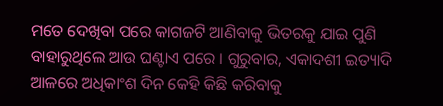ମତେ ଦେଖିବା ପରେ କାଗଜଟି ଆଣିବାକୁ ଭିତରକୁ ଯାଇ ପୁଣି ବାହାରୁଥିଲେ ଆଉ ଘଣ୍ଟାଏ ପରେ । ଗୁରୁବାର, ଏକାଦଶୀ ଇତ୍ୟାଦି ଆଳରେ ଅଧିକାଂଶ ଦିନ କେହି କିଛି କରିବାକୁ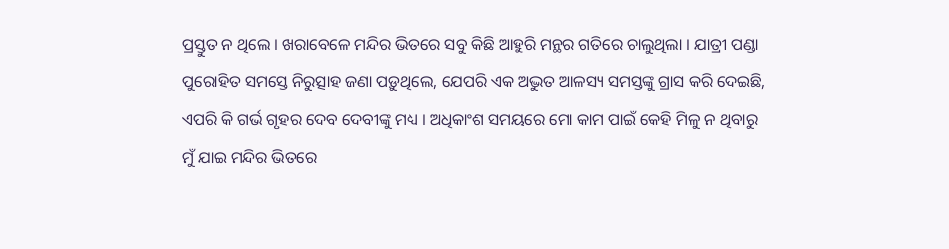ପ୍ରସ୍ତୁତ ନ ଥିଲେ । ଖରାବେଳେ ମନ୍ଦିର ଭିତରେ ସବୁ କିଛି ଆହୁରି ମନ୍ଥର ଗତିରେ ଚାଲୁଥିଲା । ଯାତ୍ରୀ ପଣ୍ଡା ପୁରୋହିତ ସମସ୍ତେ ନିରୁତ୍ସାହ ଜଣା ପଡ଼ୁଥିଲେ, ଯେପରି ଏକ ଅଦ୍ଭୁତ ଆଳସ୍ୟ ସମସ୍ତଙ୍କୁ ଗ୍ରାସ କରି ଦେଇଛି, ଏପରି କି ଗର୍ଭ ଗୃହର ଦେବ ଦେବୀଙ୍କୁ ମଧ୍ୟ । ଅଧିକାଂଶ ସମୟରେ ମୋ କାମ ପାଇଁ କେହି ମିଳୁ ନ ଥିବାରୁ ମୁଁ ଯାଇ ମନ୍ଦିର ଭିତରେ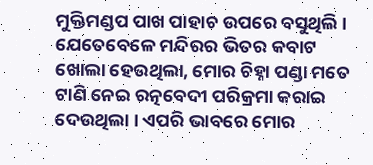ମୁକ୍ତିମଣ୍ଡପ ପାଖ ପାହାଚ ଉପରେ ବସୁଥିଲି । ଯେତେବେଳେ ମନ୍ଦିରର ଭିତର କବାଟ ଖୋଲା ହେଉଥିଲା, ମୋର ଚିହ୍ନା ପଣ୍ଡା ମତେ ଟାଣି ନେଇ ରତ୍ନବେଦୀ ପରିକ୍ରମା କରାଇ ଦେଉଥିଲା । ଏପରି ଭାବରେ ମୋର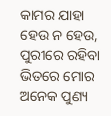କାମର ଯାହା ହେଉ ନ ହେଉ, ପୁରୀରେ ରହିବା ଭିତରେ ମୋର ଅନେକ ପୁଣ୍ୟ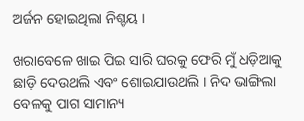ଅର୍ଜନ ହୋଇଥିଲା ନିଶ୍ଚୟ ।

ଖରାବେଳେ ଖାଇ ପିଇ ସାରି ଘରକୁ ଫେରି ମୁଁ ଧଡ଼ିଆକୁ ଛାଡ଼ି ଦେଉଥଲି ଏବଂ ଶୋଇଯାଉଥଲି । ନିଦ ଭାଙ୍ଗିଲା ବେଳକୁ ପାଗ ସାମାନ୍ୟ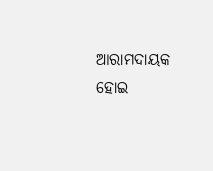ଆରାମଦାୟକ ହୋଇ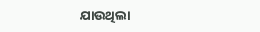ଯାଉଥିଲା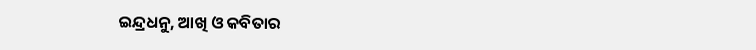ଇନ୍ଦ୍ରଧନୁ, ଆଖି ଓ କବିତାର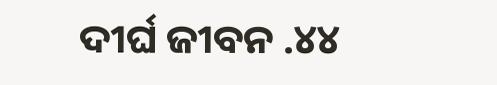ଦୀର୍ଘ ଜୀବନ .୪୪